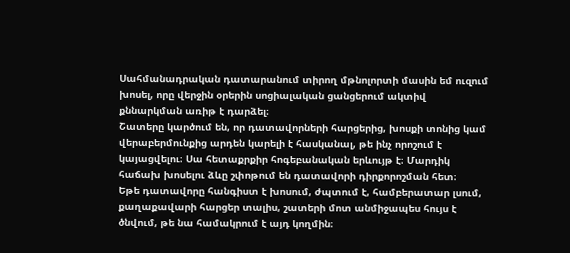Սահմանադրական դատարանում տիրող մթնոլորտի մասին եմ ուզում խոսել, որը վերջին օրերին սոցիալական ցանցերում ակտիվ քննարկման առիթ է դարձել։
Շատերը կարծում են, որ դատավորների հարցերից, խոսքի տոնից կամ վերաբերմունքից արդեն կարելի է հասկանալ, թե ինչ որոշում է կայացվելու։ Սա հետաքրքիր հոգեբանական երևույթ է։ Մարդիկ հաճախ խոսելու ձևը շփոթում են դատավորի դիրքորոշման հետ։
Եթե դատավորը հանգիստ է խոսում, ժպտում է, համբերատար լսում, քաղաքավարի հարցեր տալիս, շատերի մոտ անմիջապես հույս է ծնվում, թե նա համակրում է այդ կողմին։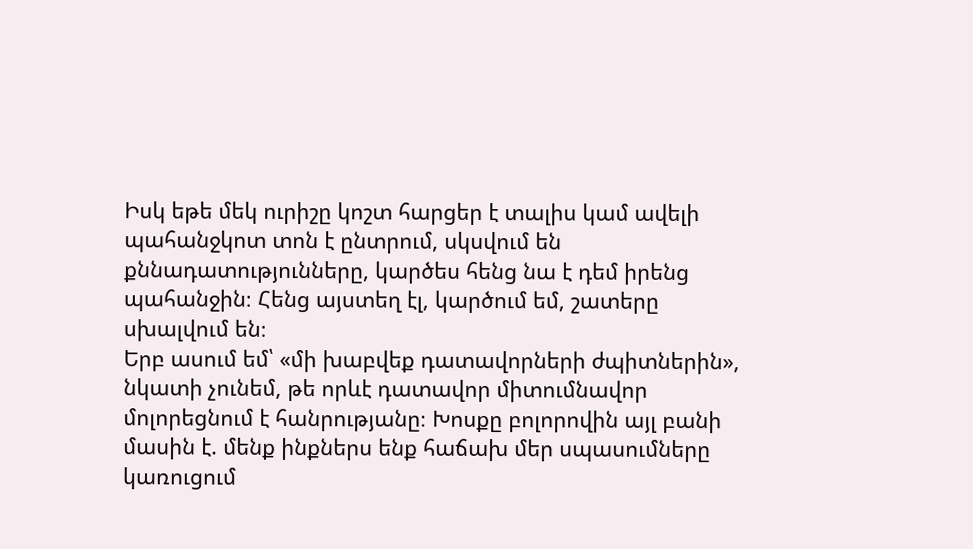Իսկ եթե մեկ ուրիշը կոշտ հարցեր է տալիս կամ ավելի պահանջկոտ տոն է ընտրում, սկսվում են քննադատությունները, կարծես հենց նա է դեմ իրենց պահանջին։ Հենց այստեղ էլ, կարծում եմ, շատերը սխալվում են։
Երբ ասում եմ՝ «մի խաբվեք դատավորների ժպիտներին», նկատի չունեմ, թե որևէ դատավոր միտումնավոր մոլորեցնում է հանրությանը։ Խոսքը բոլորովին այլ բանի մասին է. մենք ինքներս ենք հաճախ մեր սպասումները կառուցում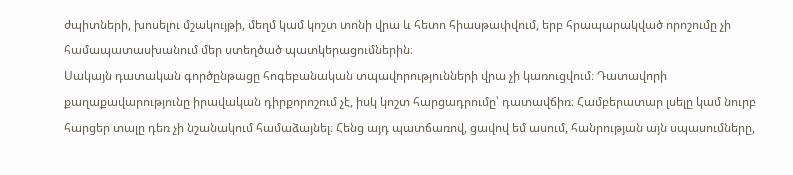ժպիտների, խոսելու մշակույթի, մեղմ կամ կոշտ տոնի վրա և հետո հիասթափվում, երբ հրապարակված որոշումը չի համապատասխանում մեր ստեղծած պատկերացումներին։
Սակայն դատական գործընթացը հոգեբանական տպավորությունների վրա չի կառուցվում։ Դատավորի քաղաքավարությունը իրավական դիրքորոշում չէ, իսկ կոշտ հարցադրումը՝ դատավճիռ։ Համբերատար լսելը կամ նուրբ հարցեր տալը դեռ չի նշանակում համաձայնել։ Հենց այդ պատճառով, ցավով եմ ասում, հանրության այն սպասումները,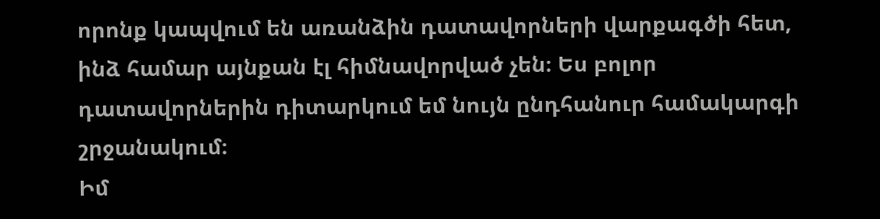որոնք կապվում են առանձին դատավորների վարքագծի հետ, ինձ համար այնքան էլ հիմնավորված չեն։ Ես բոլոր դատավորներին դիտարկում եմ նույն ընդհանուր համակարգի շրջանակում։
Իմ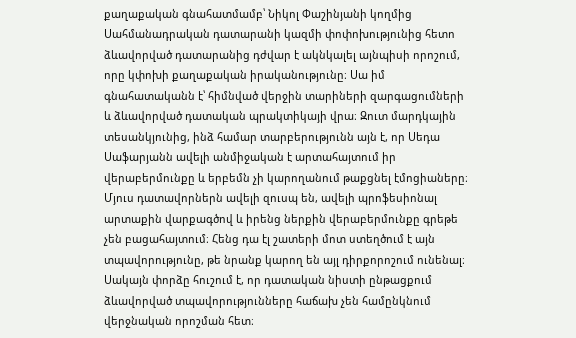քաղաքական գնահատմամբ՝ Նիկոլ Փաշինյանի կողմից Սահմանադրական դատարանի կազմի փոփոխությունից հետո ձևավորված դատարանից դժվար է ակնկալել այնպիսի որոշում, որը կփոխի քաղաքական իրականությունը։ Սա իմ գնահատականն է՝ հիմնված վերջին տարիների զարգացումների և ձևավորված դատական պրակտիկայի վրա։ Զուտ մարդկային տեսանկյունից, ինձ համար տարբերությունն այն է, որ Սեդա Սաֆարյանն ավելի անմիջական է արտահայտում իր վերաբերմունքը և երբեմն չի կարողանում թաքցնել էմոցիաները։
Մյուս դատավորներն ավելի զուսպ են, ավելի պրոֆեսիոնալ արտաքին վարքագծով և իրենց ներքին վերաբերմունքը գրեթե չեն բացահայտում։ Հենց դա էլ շատերի մոտ ստեղծում է այն տպավորությունը, թե նրանք կարող են այլ դիրքորոշում ունենալ։ Սակայն փորձը հուշում է, որ դատական նիստի ընթացքում ձևավորված տպավորությունները հաճախ չեն համընկնում վերջնական որոշման հետ։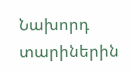Նախորդ տարիներին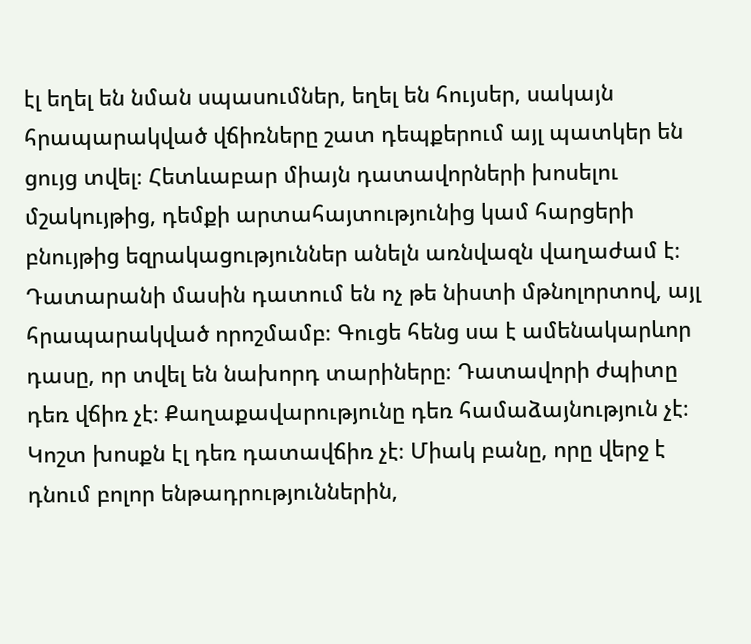էլ եղել են նման սպասումներ, եղել են հույսեր, սակայն հրապարակված վճիռները շատ դեպքերում այլ պատկեր են ցույց տվել։ Հետևաբար միայն դատավորների խոսելու մշակույթից, դեմքի արտահայտությունից կամ հարցերի բնույթից եզրակացություններ անելն առնվազն վաղաժամ է։ Դատարանի մասին դատում են ոչ թե նիստի մթնոլորտով, այլ հրապարակված որոշմամբ։ Գուցե հենց սա է ամենակարևոր դասը, որ տվել են նախորդ տարիները։ Դատավորի ժպիտը դեռ վճիռ չէ։ Քաղաքավարությունը դեռ համաձայնություն չէ։ Կոշտ խոսքն էլ դեռ դատավճիռ չէ։ Միակ բանը, որը վերջ է դնում բոլոր ենթադրություններին,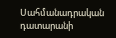Սահմանադրական դատարանի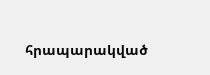հրապարակված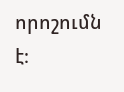որոշումն է։